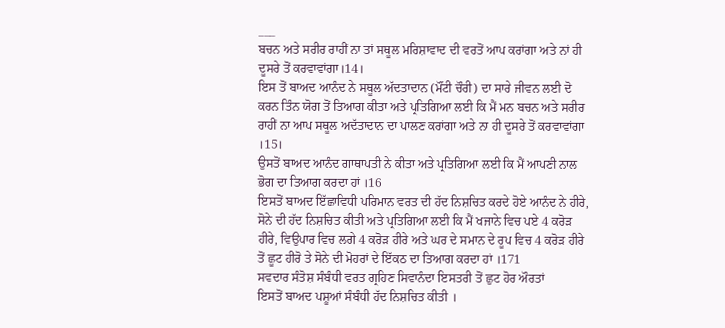___
ਬਚਨ ਅਤੇ ਸਰੀਰ ਰਾਹੀਂ ਨਾ ਤਾਂ ਸਥੂਲ ਮਰਿਸ਼ਾਵਾਦ ਦੀ ਵਰਤੋਂ ਆਪ ਕਰਾਂਗਾ ਅਤੇ ਨਾਂ ਹੀ ਦੂਸਰੇ ਤੋਂ ਕਰਵਾਵਾਂਗਾ।14।
ਇਸ ਤੋਂ ਬਾਅਦ ਆਨੰਦ ਨੇ ਸਥੂਲ ਅੱਦਤਾਦਾਨ (ਮੌਂਟੀ ਚੌਰੀ) ਦਾ ਸਾਰੇ ਜੀਵਨ ਲਈ ਦੋ ਕਰਨ ਤਿੰਨ ਯੋਗ ਤੋਂ ਤਿਆਗ ਕੀਤਾ ਅਤੇ ਪ੍ਰਤਿਗਿਆ ਲਈ ਕਿ ਮੈਂ ਮਨ ਬਚਨ ਅਤੇ ਸਰੀਰ ਰਾਹੀਂ ਨਾ ਆਪ ਸਥੂਲ ਅਦੱਤਾਦਾਨ ਦਾ ਪਾਲਣ ਕਰਾਂਗਾ ਅਤੇ ਨਾ ਹੀ ਦੂਸਰੇ ਤੋਂ ਕਰਵਾਵਾਂਗਾ ।15।
ਉਸਤੋਂ ਬਾਅਦ ਆਨੰਦ ਗਾਥਾਪਤੀ ਨੇ ਕੀਤਾ ਅਤੇ ਪ੍ਰਤਿਗਿਆ ਲਈ ਕਿ ਮੈਂ ਆਪਣੀ ਨਾਲ ਭੋਗ ਦਾ ਤਿਆਗ ਕਰਦਾ ਹਾਂ ।16
ਇਸਤੋਂ ਬਾਅਦ ਇੱਛਾਵਿਧੀ ਪਰਿਮਾਨ ਵਰਤ ਦੀ ਹੱਦ ਨਿਸ਼ਚਿਤ ਕਰਦੇ ਹੋਏ ਆਨੰਦ ਨੇ ਹੀਰੇ, ਸੋਨੇ ਦੀ ਹੱਦ ਨਿਸ਼ਚਿਤ ਕੀਤੀ ਅਤੇ ਪ੍ਰਤਿਗਿਆ ਲਈ ਕਿ ਮੈਂ ਖਜਾਨੇ ਵਿਚ ਪਏ 4 ਕਰੋੜ ਹੀਰੇ, ਵਿਉਪਾਰ ਵਿਚ ਲਗੇ 4 ਕਰੋੜ ਹੀਰੇ ਅਤੇ ਘਰ ਦੇ ਸਮਾਨ ਦੇ ਰੂਪ ਵਿਚ 4 ਕਰੋੜ ਹੀਰੇ ਤੋਂ ਛੂਟ ਹੀਰੋ ਤੇ ਸੋਨੇ ਦੀ ਮੋਹਰਾਂ ਦੇ ਇੱਕਠ ਦਾ ਤਿਆਗ ਕਰਦਾ ਹਾਂ ।171
ਸਵਦਾਰ ਸੰਤੋਸ਼ ਸੰਬੰਧੀ ਵਰਤ ਗ੍ਰਹਿਣ ਸਿਵਾਨੰਦਾ ਇਸਤਰੀ ਤੋਂ ਛੁਟ ਹੋਰ ਔਰਤਾਂ
ਇਸਤੋਂ ਬਾਅਦ ਪਸ਼ੂਆਂ ਸੰਬੰਧੀ ਹੱਦ ਨਿਸ਼ਚਿਤ ਕੀਤੀ ।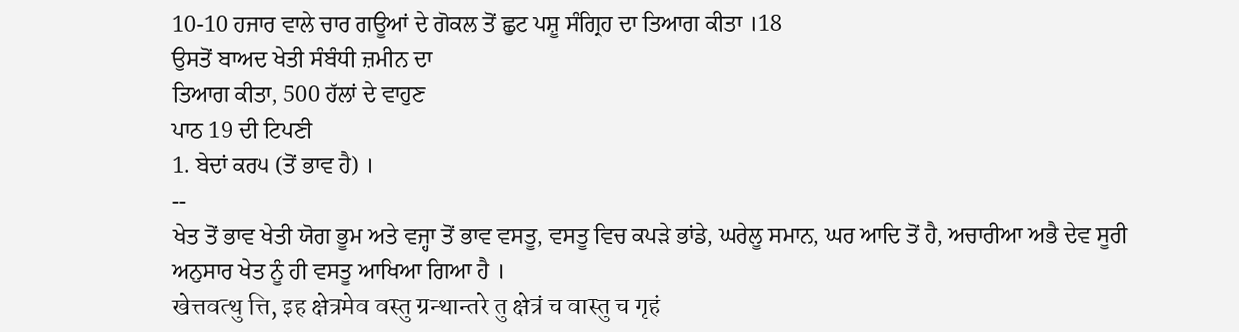10-10 ਹਜਾਰ ਵਾਲੇ ਚਾਰ ਗਊਆਂ ਦੇ ਗੋਕਲ ਤੋਂ ਛੁਟ ਪਸ਼ੂ ਸੰਗ੍ਰਿਹ ਦਾ ਤਿਆਗ ਕੀਤਾ ।18
ਉਸਤੋਂ ਬਾਅਦ ਖੇਤੀ ਸੰਬੰਧੀ ਜ਼ਮੀਨ ਦਾ
ਤਿਆਗ ਕੀਤਾ, 500 ਹੱਲਾਂ ਦੇ ਵਾਹੁਣ
ਪਾਠ 19 ਦੀ ਟਿਪਣੀ
1. ਬੇਦਾਂ ਕਰ੫ (ਤੋਂ ਭਾਵ ਹੈ) ।
--
ਖੇਤ ਤੋਂ ਭਾਵ ਖੇਤੀ ਯੋਗ ਭੂਮ ਅਤੇ ਵਜ੍ਹਾ ਤੋਂ ਭਾਵ ਵਸਤੂ, ਵਸਤੂ ਵਿਚ ਕਪੜੇ ਭਾਂਡੇ, ਘਰੇਲੂ ਸਮਾਨ, ਘਰ ਆਦਿ ਤੋਂ ਹੈ, ਅਚਾਰੀਆ ਅਭੈ ਦੇਵ ਸੂਰੀ ਅਨੁਸਾਰ ਖੇਤ ਨੂੰ ਹੀ ਵਸਤੂ ਆਖਿਆ ਗਿਆ ਹੈ ।
खेत्तवत्थु त्ति, इह क्षेत्रमेव वस्तु ग्रन्थान्तरे तु क्षेत्रं च वास्तु च गृहं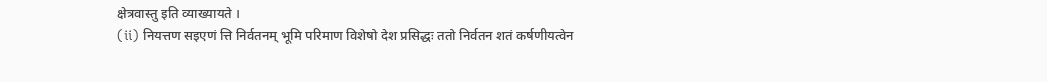क्षेत्रवास्तु इति व्याख्यायते ।
(ii) नियत्तण सइएणं त्ति निर्वतनम् भूमि परिमाण विशेषो देश प्रसिद्धः ततो निर्वतन शतं कर्षणीयत्वेन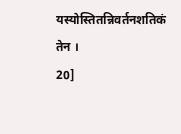यस्योस्तितन्निवर्तनशतिकं तेन ।
20]